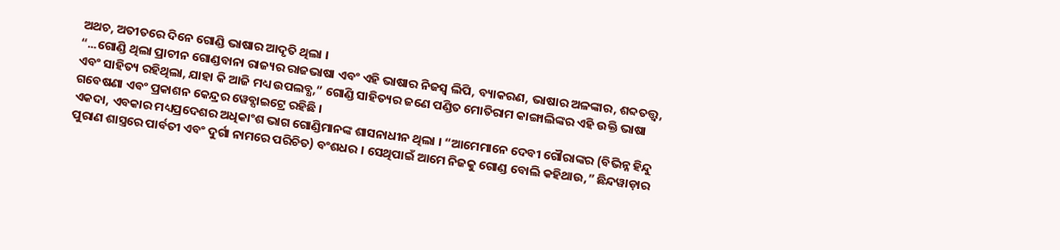ଅଥଚ, ଅତୀତରେ ଦିନେ ଗୋଣ୍ଡି ଭାଷାର ଆଦୃତି ଥିଲା ।
“...ଗୋଣ୍ଡି ଥିଲା ପ୍ରାଚୀନ ଗୋଣ୍ଡବାନା ରାଜ୍ୟର ରାଜଭାଷା ଏବଂ ଏହି ଭାଷାର ନିଜସ୍ୱ ଲିପି, ବ୍ୟାକରଣ, ଭାଷାର ଅଳଙ୍କାର, ଶବ୍ଦତତ୍ତ୍ବ, ଏବଂ ସାହିତ୍ୟ ରହିଥିଲା, ଯାହା କି ଆଜି ମଧ୍ୟ ଉପଲବ୍ଧ,” ଗୋଣ୍ଡି ସାହିତ୍ୟର ଜଣେ ପଣ୍ଡିତ ମୋତିରାମ କାଙ୍ଗାଲିଙ୍କର ଏହି ଉକ୍ତି ଭାଷା ଗବେଷଣା ଏବଂ ପ୍ରକାଶନ କେନ୍ଦ୍ରର ୱେବ୍ସାଇଟ୍ରେ ରହିଛି ।
ଏକଦା, ଏବକାର ମଧ୍ୟପ୍ରଦେଶର ଅଧିକାଂଶ ଭାଗ ଗୋଣ୍ଡିମାନଙ୍କ ଶାସନାଧୀନ ଥିଲା । “ଆମେମାନେ ଦେବୀ ଗୌରାଙ୍କର (ବିଭିନ୍ନ ହିନ୍ଦୁ ପୁରାଣ ଶାସ୍ତ୍ରରେ ପାର୍ବତୀ ଏବଂ ଦୁର୍ଗା ନାମରେ ପରିଚିତ) ବଂଶଧର । ସେଥିପାଇଁ ଆମେ ନିଜକୁ ଗୋଣ୍ଡ ବୋଲି କହିଥାଉ,” ଛିନ୍ଦୱାଡ଼ାର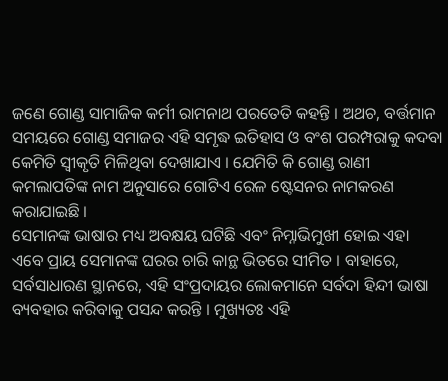ଜଣେ ଗୋଣ୍ଡ ସାମାଜିକ କର୍ମୀ ରାମନାଥ ପରତେତି କହନ୍ତି । ଅଥଚ, ବର୍ତ୍ତମାନ ସମୟରେ ଗୋଣ୍ଡ ସମାଜର ଏହି ସମୃଦ୍ଧ ଇତିହାସ ଓ ବଂଶ ପରମ୍ପରାକୁ କଦବା କେମିତି ସ୍ୱୀକୃତି ମିଳିଥିବା ଦେଖାଯାଏ । ଯେମିତି କି ଗୋଣ୍ଡ ରାଣୀ କମଲାପତିଙ୍କ ନାମ ଅନୁସାରେ ଗୋଟିଏ ରେଳ ଷ୍ଟେସନର ନାମକରଣ କରାଯାଇଛି ।
ସେମାନଙ୍କ ଭାଷାର ମଧ୍ୟ ଅବକ୍ଷୟ ଘଟିଛି ଏବଂ ନିମ୍ନାଭିମୁଖୀ ହୋଇ ଏହା ଏବେ ପ୍ରାୟ ସେମାନଙ୍କ ଘରର ଚାରି କାନ୍ଥ ଭିତରେ ସୀମିତ । ବାହାରେ, ସର୍ବସାଧାରଣ ସ୍ଥାନରେ, ଏହି ସଂପ୍ରଦାୟର ଲୋକମାନେ ସର୍ବଦା ହିନ୍ଦୀ ଭାଷା ବ୍ୟବହାର କରିବାକୁ ପସନ୍ଦ କରନ୍ତି । ମୁଖ୍ୟତଃ ଏହି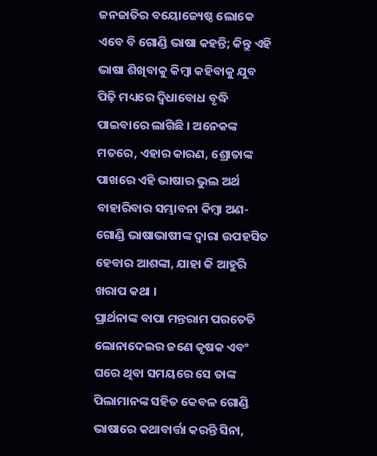ଜନଜାତିର ବୟୋଜ୍ୟେଷ୍ଠ ଲୋକେ ଏବେ ବି ଗୋଣ୍ଡି ଭାଷା କହନ୍ତି; କିନ୍ତୁ ଏହି ଭାଷା ଶିଖିବାକୁ କିମ୍ବା କହିବାକୁ ଯୁବ ପିଢ଼ି ମଧ୍ୟରେ ଦ୍ୱିଧାବୋଧ ବୃଦ୍ଧି ପାଇବାରେ ଲାଗିଛି । ଅନେକଙ୍କ ମତରେ, ଏହାର କାରଣ, ଶ୍ରୋତାଙ୍କ ପାଖରେ ଏହି ଭାଷାର ଭୁଲ ଅର୍ଥ ବାହାରିବାର ସମ୍ଭାବନା କିମ୍ବା ଅଣ-ଗୋଣ୍ଡି ଭାଷାଭାଷୀଙ୍କ ଦ୍ୱାରା ଉପହସିତ ହେବାର ଆଶଙ୍କା, ଯାହା କି ଆହୁରି ଖରାପ କଥା ।
ପ୍ରାର୍ଥନାଙ୍କ ବାପା ମନ୍ତରାମ ପରତେତି ଲୋନାଦେଇର ଜଣେ କୃଷକ ଏବଂ ଘରେ ଥିବା ସମୟରେ ସେ ତାଙ୍କ ପିଲାମାନଙ୍କ ସହିତ କେବଳ ଗୋଣ୍ଡି ଭାଷାରେ କଥାବାର୍ତ୍ତା କରନ୍ତି ସିନା,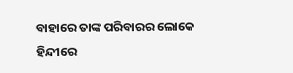ବାହାରେ ତାଙ୍କ ପରିବାରର ଲୋକେ ହିନ୍ଦୀରେ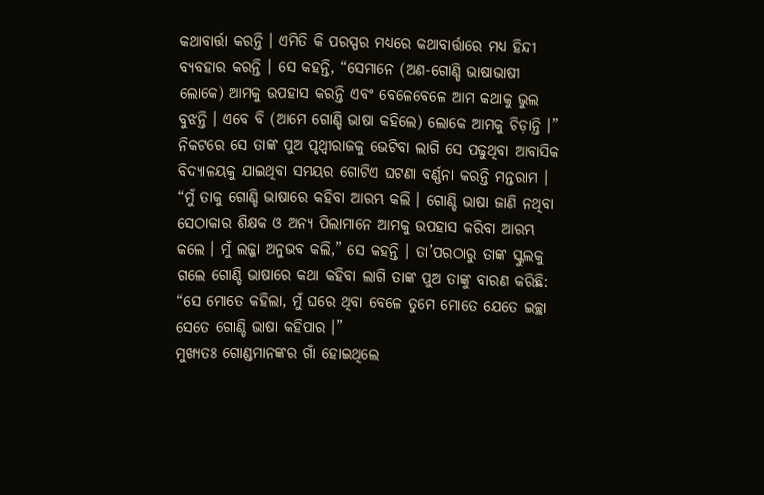କଥାବାର୍ତ୍ତା କରନ୍ତି । ଏମିତି କି ପରସ୍ପର ମଧ୍ୟରେ କଥାବାର୍ତ୍ତାରେ ମଧ୍ୟ ହିନ୍ଦୀ ବ୍ୟବହାର କରନ୍ତି । ସେ କହନ୍ତି, “ସେମାନେ (ଅଣ-ଗୋଣ୍ଡି ଭାଷାଭାଷୀ ଲୋକେ) ଆମକୁ ଉପହାସ କରନ୍ତି ଏବଂ ବେଳେବେଳେ ଆମ କଥାକୁ ଭୁଲ ବୁଝନ୍ତି । ଏବେ ବି (ଆମେ ଗୋଣ୍ଡି ଭାଷା କହିଲେ) ଲୋକେ ଆମକୁ ଚିଡ଼ାନ୍ତି ।”
ନିକଟରେ ସେ ତାଙ୍କ ପୁଅ ପୃଥ୍ୱୀରାଜକୁ ଭେଟିବା ଲାଗି ସେ ପଢୁଥିବା ଆବାସିକ ବିଦ୍ୟାଳୟକୁ ଯାଇଥିବା ସମୟର ଗୋଟିଏ ଘଟଣା ବର୍ଣ୍ଣନା କରନ୍ତି ମନ୍ତରାମ । “ମୁଁ ତାକୁ ଗୋଣ୍ଡି ଭାଷାରେ କହିବା ଆରମ୍ଭ କଲି । ଗୋଣ୍ଡି ଭାଷା ଜାଣି ନଥିବା ସେଠାକାର ଶିକ୍ଷକ ଓ ଅନ୍ୟ ପିଲାମାନେ ଆମକୁ ଉପହାସ କରିବା ଆରମ୍ଭ କଲେ । ମୁଁ ଲଜ୍ଜା ଅନୁଭବ କଲି,” ସେ କହନ୍ତି । ତା’ପରଠାରୁ ତାଙ୍କ ସ୍କୁଲକୁ ଗଲେ ଗୋଣ୍ଡି ଭାଷାରେ କଥା କହିବା ଲାଗି ତାଙ୍କ ପୁଅ ତାଙ୍କୁ ବାରଣ କରିଛି: “ସେ ମୋତେ କହିଲା, ମୁଁ ଘରେ ଥିବା ବେଳେ ତୁମେ ମୋତେ ଯେତେ ଇଚ୍ଛା ସେତେ ଗୋଣ୍ଡି ଭାଷା କହିପାର ।”
ମୁଖ୍ୟତଃ ଗୋଣ୍ଡମାନଙ୍କର ଗାଁ ହୋଇଥିଲେ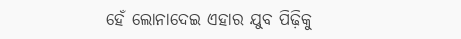ହେଁ ଲୋନାଦେଇ ଏହାର ଯୁବ ପିଢ଼ିକୁ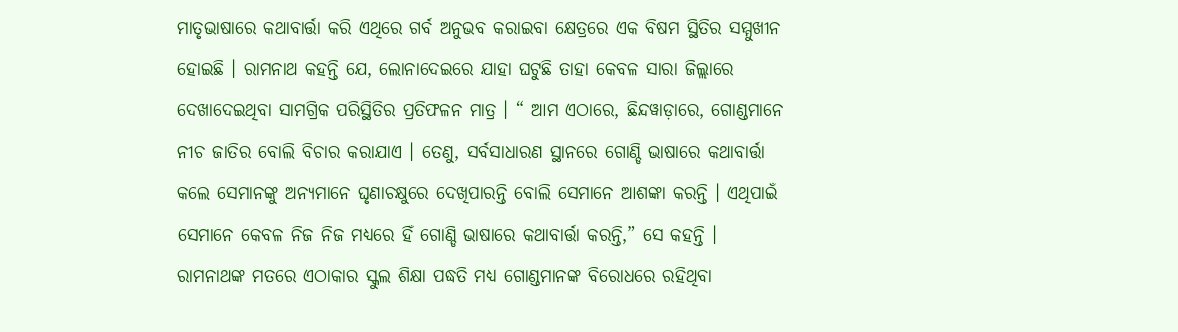ମାତୃଭାଷାରେ କଥାବାର୍ତ୍ତା କରି ଏଥିରେ ଗର୍ବ ଅନୁଭବ କରାଇବା କ୍ଷେତ୍ରରେ ଏକ ବିଷମ ସ୍ଥିତିର ସମ୍ମୁଖୀନ ହୋଇଛି । ରାମନାଥ କହନ୍ତି ଯେ, ଲୋନାଦେଇରେ ଯାହା ଘଟୁଛି ତାହା କେବଳ ସାରା ଜିଲ୍ଲାରେ ଦେଖାଦେଇଥିବା ସାମଗ୍ରିକ ପରିସ୍ଥିତିର ପ୍ରତିଫଳନ ମାତ୍ର । “ ଆମ ଏଠାରେ, ଛିନ୍ଦୱାଡ଼ାରେ, ଗୋଣ୍ଡମାନେ ନୀଚ ଜାତିର ବୋଲି ବିଚାର କରାଯାଏ । ତେଣୁ, ସର୍ବସାଧାରଣ ସ୍ଥାନରେ ଗୋଣ୍ଡି ଭାଷାରେ କଥାବାର୍ତ୍ତା କଲେ ସେମାନଙ୍କୁ ଅନ୍ୟମାନେ ଘୃଣାଚକ୍ଷୁରେ ଦେଖିପାରନ୍ତି ବୋଲି ସେମାନେ ଆଶଙ୍କା କରନ୍ତି । ଏଥିପାଇଁ ସେମାନେ କେବଳ ନିଜ ନିଜ ମଧ୍ୟରେ ହିଁ ଗୋଣ୍ଡି ଭାଷାରେ କଥାବାର୍ତ୍ତା କରନ୍ତି,” ସେ କହନ୍ତି ।
ରାମନାଥଙ୍କ ମତରେ ଏଠାକାର ସ୍କୁଲ ଶିକ୍ଷା ପଦ୍ଧତି ମଧ୍ୟ ଗୋଣ୍ଡମାନଙ୍କ ବିରୋଧରେ ରହିଥିବା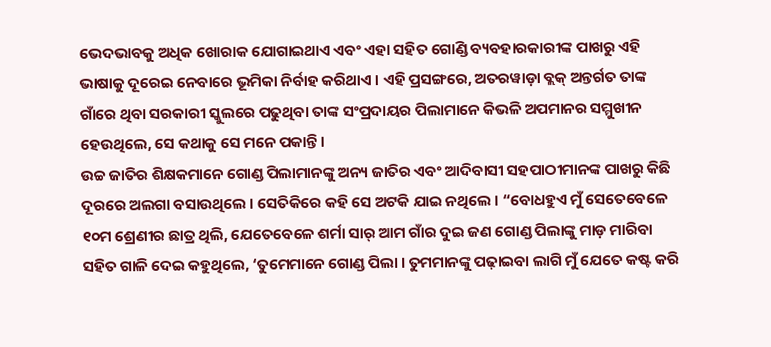ଭେଦଭାବକୁ ଅଧିକ ଖୋରାକ ଯୋଗାଇଥାଏ ଏବଂ ଏହା ସହିତ ଗୋଣ୍ଡି ବ୍ୟବହାରକାରୀଙ୍କ ପାଖରୁ ଏହି ଭାଷାକୁ ଦୂରେଇ ନେବାରେ ଭୂମିକା ନିର୍ବାହ କରିଥାଏ । ଏହି ପ୍ରସଙ୍ଗରେ, ଅତରୱାଡ଼ା ବ୍ଲକ୍ ଅନ୍ତର୍ଗତ ତାଙ୍କ ଗାଁରେ ଥିବା ସରକାରୀ ସ୍କୁଲରେ ପଢୁଥିବା ତାଙ୍କ ସଂପ୍ରଦାୟର ପିଲାମାନେ କିଭଳି ଅପମାନର ସମ୍ମୁଖୀନ ହେଉଥିଲେ, ସେ କଥାକୁ ସେ ମନେ ପକାନ୍ତି ।
ଉଚ୍ଚ ଜାତିର ଶିକ୍ଷକମାନେ ଗୋଣ୍ଡ ପିଲାମାନଙ୍କୁ ଅନ୍ୟ ଜାତିର ଏବଂ ଆଦିବାସୀ ସହପାଠୀମାନଙ୍କ ପାଖରୁ କିଛି ଦୂରରେ ଅଲଗା ବସାଉଥିଲେ । ସେତିକିରେ କହି ସେ ଅଟକି ଯାଇ ନଥିଲେ । “ବୋଧହୁଏ ମୁଁ ସେତେବେଳେ ୧୦ମ ଶ୍ରେଣୀର ଛାତ୍ର ଥିଲି, ଯେତେବେଳେ ଶର୍ମା ସାର୍ ଆମ ଗାଁର ଦୁଇ ଜଣ ଗୋଣ୍ଡ ପିଲାଙ୍କୁ ମାଡ଼ ମାରିବା ସହିତ ଗାଳି ଦେଇ କହୁଥିଲେ, ‘ତୁମେମାନେ ଗୋଣ୍ଡ ପିଲା । ତୁମମାନଙ୍କୁ ପଢ଼ାଇବା ଲାଗି ମୁଁ ଯେତେ କଷ୍ଟ କରି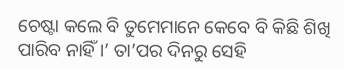ଚେଷ୍ଟା କଲେ ବି ତୁମେମାନେ କେବେ ବି କିଛି ଶିଖି ପାରିବ ନାହିଁ ।’ ତା’ପର ଦିନରୁ ସେହି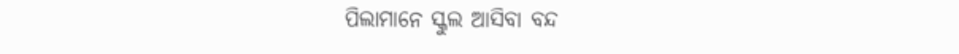ପିଲାମାନେ ସ୍କୁଲ ଆସିବା ବନ୍ଦ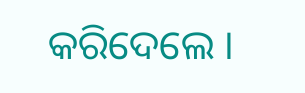କରିଦେଲେ ।